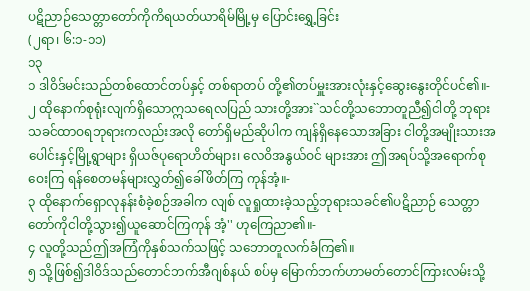ပဋိညာဉ်သေတ္တာတော်ကိုကိရယတ်ယာရိမ်မြို့မှ ပြောင်းရွှေ့ခြင်း
(၂ရာ၊ ၆:၁-၁၁)
၁၃
၁ ဒါဝိဒ်မင်းသည်တစ်ထောင်တပ်နှင့် တစ်ရာတပ် တို့၏တပ်မှူးအားလုံးနှင့်ဆွေးနွေးတိုင်ပင်၏။-
၂ ထိုနောက်စုရုံးလျက်ရှိသောဣသရေလပြည် သားတို့အား``သင်တို့သဘောတူညီ၍ငါတို့ ဘုရားသခင်ထာဝရဘုရားကလည်းအလို တော်ရှိမည်ဆိုပါက ကျန်ရှိနေသောအခြား ငါတို့အမျိုးသားအပေါင်းနှင့်မြို့ရွာများ ရှိယဇ်ပုရောဟိတ်များ၊ လေဝိအနွယ်ဝင် များအား ဤအရပ်သို့အရောက်စုဝေးကြ ရန်စေတမန်များလွှတ်၍ခေါ်ဖိတ်ကြ ကုန်အံ့။-
၃ ထိုနောက်ရှောလုနန်းစံခဲ့စဉ်အခါက လျစ် လူရှုထားခဲ့သည့်ဘုရားသခင်၏ပဋိညာဉ် သေတ္တာတော်ကိုငါတို့သွား၍ယူဆောင်ကြကုန် အံ့'' ဟုကြေညာ၏။-
၄ လူတို့သည်ဤအကြံကိုနှစ်သက်သဖြင့် သဘောတူလက်ခံကြ၏။
၅ သို့ဖြစ်၍ဒါဝိဒ်သည်တောင်ဘက်အီဂျစ်နယ် စပ်မှ မြောက်ဘက်ဟာမတ်တောင်ကြားလမ်းသို့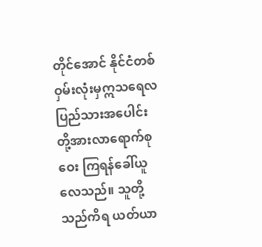တိုင်အောင် နိုင်ငံတစ်ဝှမ်းလုံးမှဣသရေလ ပြည်သားအပေါင်းတို့အားလာရောက်စုဝေး ကြရန်ခေါ်ယူလေသည်။ သူတို့သည်ကိရ ယတ်ယာ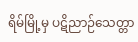ရိမ်မြို့မှ ပဋိညာဉ်သေတ္တာ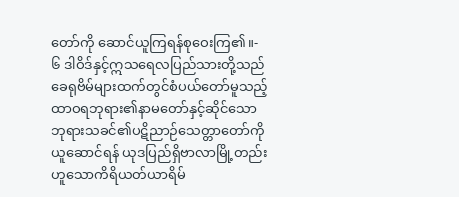တော်ကို ဆောင်ယူကြရန်စုဝေးကြ၏။-
၆ ဒါဝိဒ်နှင့်ဣသရေလပြည်သားတို့သည် ခေရုဗိမ်များထက်တွင်စံပယ်တော်မူသည့် ထာဝရဘုရား၏နာမတော်နှင့်ဆိုင်သော ဘုရားသခင်၏ပဋိညာဉ်သေတ္တာတော်ကို ယူဆောင်ရန် ယုဒပြည်ရှိဗာလာမြို့တည်း ဟူသောကိရိယတ်ယာရိမ်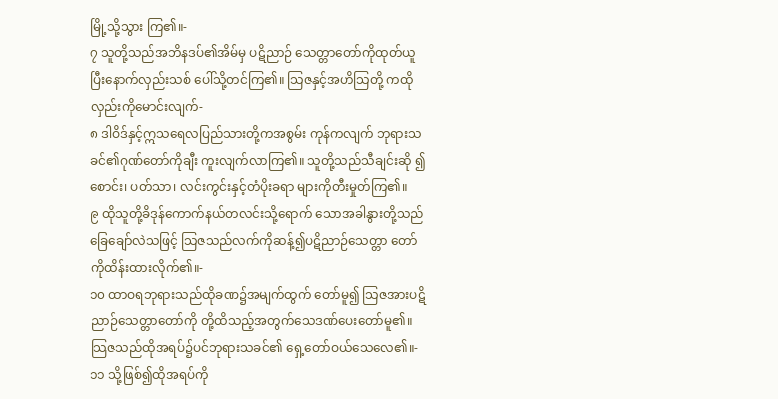မြို့သို့သွား ကြ၏။-
၇ သူတို့သည်အဘိနဒပ်၏အိမ်မှ ပဋိညာဉ် သေတ္တာတော်ကိုထုတ်ယူပြီးနောက်လှည်းသစ် ပေါ်သို့တင်ကြ၏။ သြဇနှင့်အဟိသြတို့ ကထိုလှည်းကိုမောင်းလျက်-
၈ ဒါဝိဒ်နှင့်ဣသရေလပြည်သားတို့ကအစွမ်း ကုန်ကလျက် ဘုရားသခင်၏ဂုဏ်တော်ကိုချီး ကူးလျက်လာကြ၏။ သူတို့သည်သီချင်းဆို ၍စောင်း၊ ပတ်သာ၊ လင်းကွင်းနှင့်တံပိုးခရာ များကိုတီးမှုတ်ကြ၏။
၉ ထိုသူတို့ခိဒုန်ကောက်နယ်တလင်းသို့ရောက် သောအခါနွားတို့သည်ခြေချော်လဲသဖြင့် သြဇသည်လက်ကိုဆန့်၍ပဋိညာဉ်သေတ္တာ တော်ကိုထိန်းထားလိုက်၏။-
၁၀ ထာဝရဘုရားသည်ထိုခဏ၌အမျက်ထွက် တော်မူ၍ သြဇအားပဋိညာဉ်သေတ္တာတော်ကို တို့ထိသည့်အတွက်သေဒဏ်ပေးတော်မူ၏။ သြဇသည်ထိုအရပ်၌ပင်ဘုရားသခင်၏ ရှေ့တော်ဝယ်သေလေ၏။-
၁၁ သို့ဖြစ်၍ထိုအရပ်ကို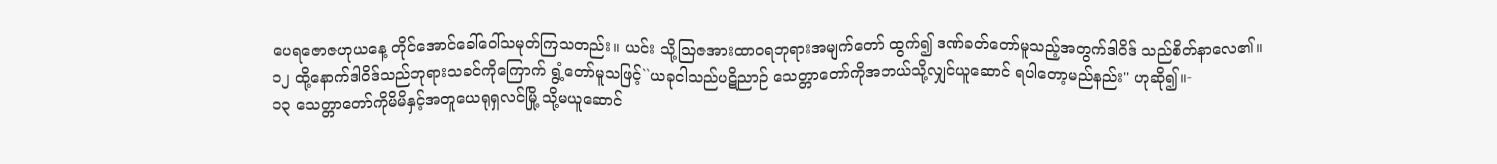ပေရဇောဇဟုယနေ့ တိုင်အောင်ခေါ်ဝေါ်သမုတ်ကြသတည်း။ ယင်း သို့သြဇအားထာဝရဘုရားအမျက်တော် ထွက်၍ ဒဏ်ခတ်တော်မူသည့်အတွက်ဒါဝိဒ် သည်စိတ်နာလေ၏။
၁၂ ထို့နောက်ဒါဝိဒ်သည်ဘုရားသခင်ကိုကြောက် ရွံ့တော်မူသဖြင့်``ယခုငါသည်ပဋိညာဉ် သေတ္တာတော်ကိုအဘယ်သို့လျှင်ယူဆောင် ရပါတော့မည်နည်း'' ဟုဆို၍။-
၁၃ သေတ္တာတော်ကိုမိမိနှင့်အတူယေရုရှလင်မြို့ သို့မယူဆောင်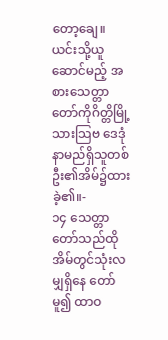တော့ချေ။ ယင်းသို့ယူဆောင်မည့် အစားသေတ္တာတော်ကိုဂိတ္တိမြို့သားသြဗ ဒေဒုံနာမည်ရှိသူတစ်ဦး၏အိမ်၌ထားခဲ့၏။-
၁၄ သေတ္တာတော်သည်ထိုအိမ်တွင်သုံးလမျှရှိနေ တော်မူ၍ ထာဝ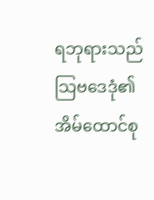ရဘုရားသည်သြဗဒေဒုံ၏ အိမ်ထောင်စု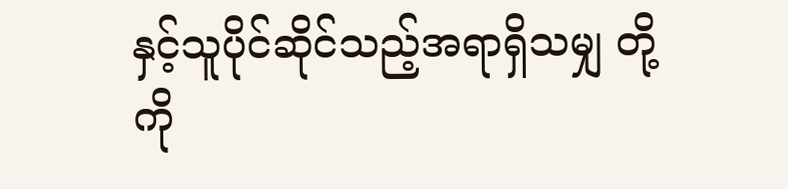နှင့်သူပိုင်ဆိုင်သည့်အရာရှိသမျှ တို့ကို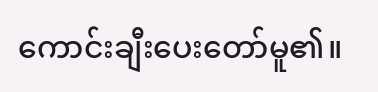ကောင်းချီးပေးတော်မူ၏။